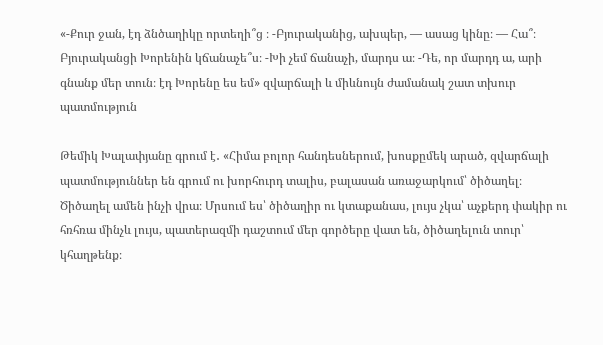«-Քուր ջան, էդ ձնծաղիկը որտեղի՞ց ։ -Բյուրականից, ախպեր, — ասաց կինը։ — Հա՞։ Բյուրականցի Խորենին կճանաչե՞ս։ -Խի չեմ ճանաչի, մարդս ա։ -Դե, որ մարդդ ա, արի գնանք մեր տուն։ էդ Խորենը ես եմ» զվարճալի և միևնույն ժամանակ շատ տխուր պատմություն

Թեմիկ Խալափյանը գրում է․ «Հիմա բոլոր հանդեսներում, խոսքըմեկ արած, զվարճալի պատմություններ են գրում ու խորհուրդ տալիս, բալասան առաջարկում՝ ծիծաղել։ Ծիծաղել ամեն ինչի վրա։ Մրսում ես՝ ծիծաղիր ու կտաքանաս, լույս չկա՝ աչքերդ փակիր ու հռհռա մինչև լույս, պատերազմի դաշտում մեր գործերը վատ են, ծիծաղելուն տուր՝ կհաղթենք։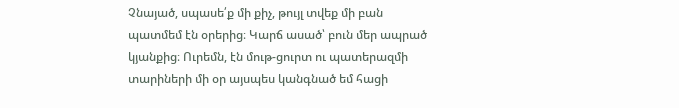Չնայած, սպասե՛ք մի քիչ, թույլ տվեք մի բան պատմեմ էն օրերից։ Կարճ ասած՝ բուն մեր ապրած կյանքից։ Ուրեմն, էն մութ-ցուրտ ու պատերազմի տարիների մի օր այսպես կանգնած եմ հացի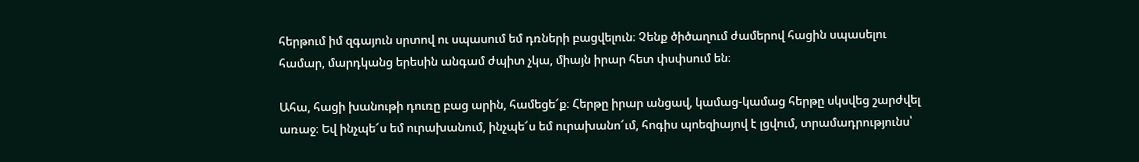հերթում իմ զգայուն սրտով ու սպասում եմ դռների բացվելուն։ Չենք ծիծաղում ժամերով հացին սպասելու համար, մարդկանց երեսին անգամ ժպիտ չկա, միայն իրար հետ փսփսում են։

Ահա, հացի խանութի դուռը բաց արին, համեցե՜ք։ Հերթը իրար անցավ, կամաց-կամաց հերթը սկսվեց շարժվել առաջ։ Եվ ինչպե՜ս եմ ուրախանում, ինչպե՜ս եմ ուրախանո՜ւմ, հոգիս պոեզիայով է լցվում, տրամադրությունս՝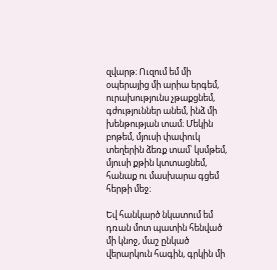զվարթ։ Ուզում եմ մի օպերայից մի արիա երգեմ, ուրախությունս չթաքցնեմ, գժություններ անեմ, ինձ մի խենթության տամ։ Մեկին բոթեմ, մյուսի փափուկ տեղերին ձեռք տամ՝ կսմթեմ, մյուսի քթին կտտացնեմ, հանաք ու մասխարա գցեմ հերթի մեջ։

Եվ հանկարծ նկատում եմ դռան մոտ պատին հենված մի կնոջ, մաշ ընկած վերարկուն հագին, գրկին մի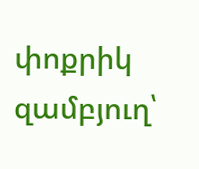փոքրիկ զամբյուղ՝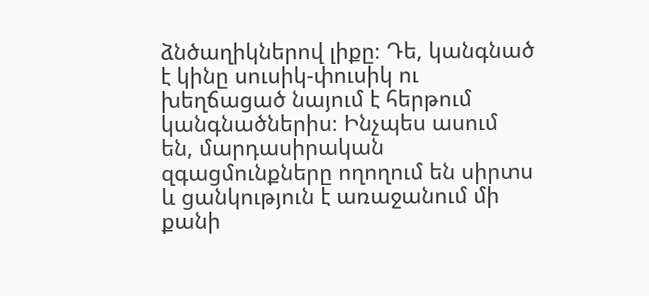ձնծաղիկներով լիքը։ Դե, կանգնած է կինը սուսիկ-փուսիկ ու խեղճացած նայում է հերթում կանգնածներիս։ Ինչպես ասում են, մարդասիրական զգացմունքները ողողում են սիրտս և ցանկություն է առաջանում մի քանի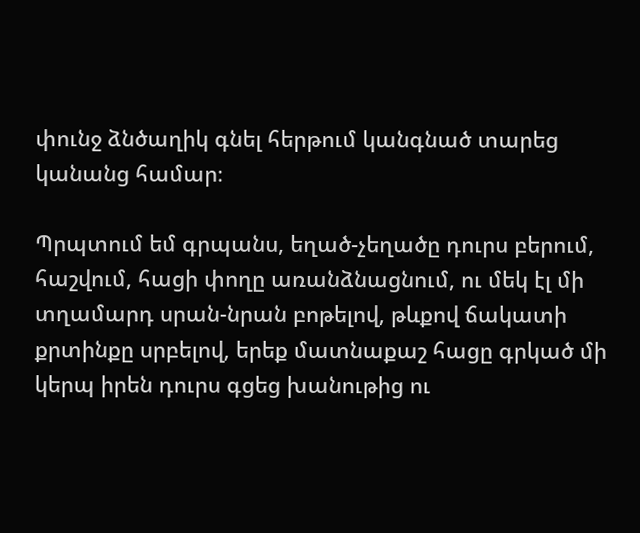փունջ ձնծաղիկ գնել հերթում կանգնած տարեց կանանց համար։

Պրպտում եմ գրպանս, եղած-չեղածը դուրս բերում, հաշվում, հացի փողը առանձնացնում, ու մեկ էլ մի տղամարդ սրան-նրան բոթելով, թևքով ճակատի քրտինքը սրբելով, երեք մատնաքաշ հացը գրկած մի կերպ իրեն դուրս գցեց խանութից ու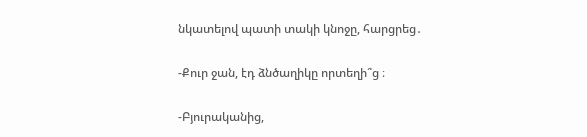նկատելով պատի տակի կնոջը, հարցրեց․

-Քուր ջան, էդ ձնծաղիկը որտեղի՞ց ։

-Բյուրականից,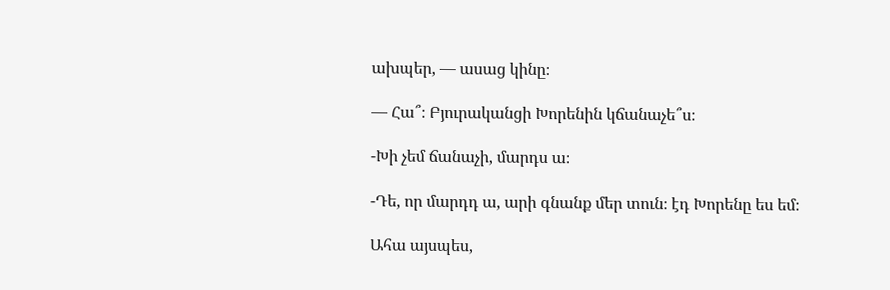ախպեր, — ասաց կինը։

— Հա՞։ Բյուրականցի Խորենին կճանաչե՞ս։

-Խի չեմ ճանաչի, մարդս ա։

-Դե, որ մարդդ ա, արի գնանք մեր տուն։ էդ Խորենը ես եմ։

Ահա այսպես,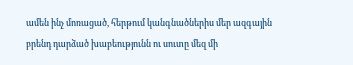ամեն ինչ մոռացած, հերթում կանգնածներիս մեր ազգային բրենդ դարձած խաբեությունն ու սուտը մեզ մի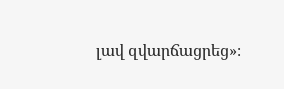լավ զվարճացրեց»։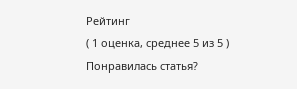Рейтинг
( 1 оценка, среднее 5 из 5 )
Понравилась статья?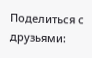Поделиться с друзьями: